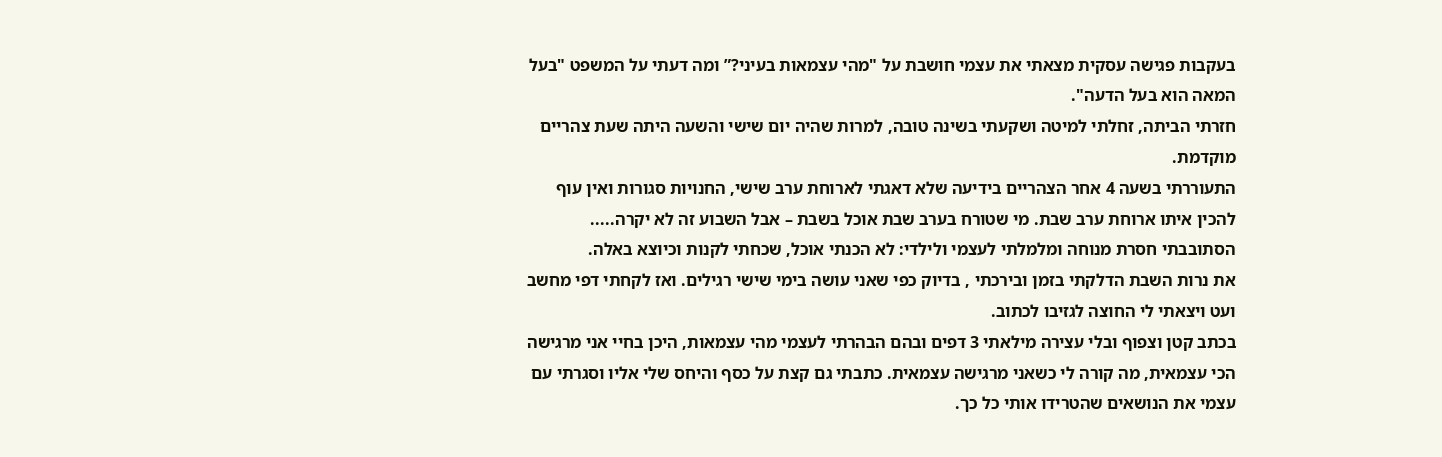בעקבות פגישה עסקית מצאתי את עצמי חושבת על "מהי עצמאות בעיני?” ומה דעתי על המשפט "בעל המאה הוא בעל הדעה".
חזרתי הביתה, זחלתי למיטה ושקעתי בשינה טובה, למרות שהיה יום שישי והשעה היתה שעת צהריים מוקדמת.
התעוררתי בשעה 4 אחר הצהריים בידיעה שלא דאגתי לארוחת ערב שישי, החנויות סגורות ואין עוף להכין איתו ארוחת ערב שבת. מי שטורח בערב שבת אוכל בשבת – אבל השבוע זה לא יקרה.....
הסתובבתי חסרת מנוחה ומלמלתי לעצמי ולילדי: לא הכנתי אוכל, שכחתי לקנות וכיוצא באלה.
את נרות השבת הדלקתי בזמן ובירכתי , בדיוק כפי שאני עושה בימי שישי רגילים. ואז לקחתי דפי מחשב ועט ויצאתי לי החוצה לגזיבו לכתוב.
בכתב קטן וצפוף ובלי עצירה מילאתי 3 דפים ובהם הבהרתי לעצמי מהי עצמאות, היכן בחיי אני מרגישה הכי עצמאית, מה קורה לי כשאני מרגישה עצמאית. כתבתי גם קצת על כסף והיחס שלי אליו וסגרתי עם עצמי את הנושאים שהטרידו אותי כל כך.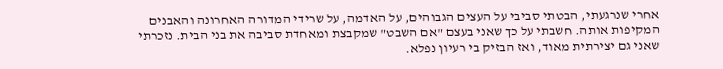אחרי שנרגעתי, הבטתי סביבי על העצים הגבוהים, על האדמה, על שרידי המדורה האחרונה והאבנים המקיפות אותה. חשבתי על כך שאני בעצם "אם השבט" שמקבצת ומאחדת סביבה את בני הבית. נזכרתי שאני גם יצירתית מאוד, ואז הבזיק בי רעיון נפלא.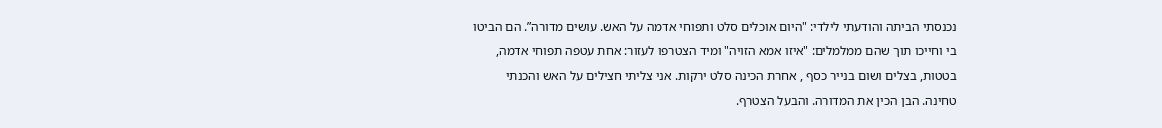נכנסתי הביתה והודעתי לילדי: "היום אוכלים סלט ותפוחי אדמה על האש. עושים מדורה”. הם הביטו בי וחייכו תוך שהם ממלמלים: "איזו אמא הזויה" ומיד הצטרפו לעזור: אחת עטפה תפוחי אדמה, בטטות, בצלים ושום בנייר כסף , אחרת הכינה סלט ירקות. אני צליתי חצילים על האש והכנתי טחינה. הבן הכין את המדורה. והבעל הצטרף.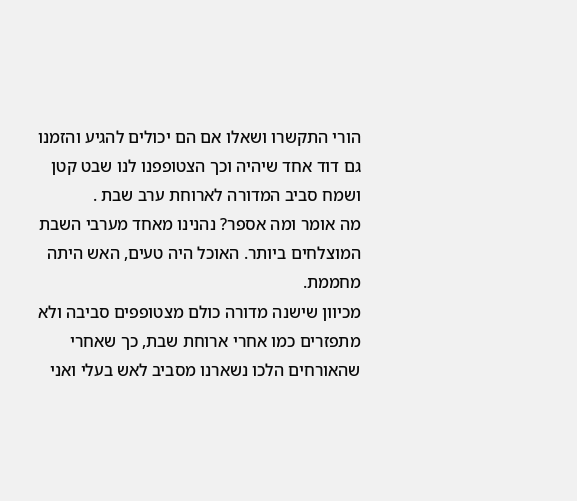הורי התקשרו ושאלו אם הם יכולים להגיע והזמנו גם דוד אחד שיהיה וכך הצטופפנו לנו שבט קטן ושמח סביב המדורה לארוחת ערב שבת .
מה אומר ומה אספר? נהנינו מאחד מערבי השבת המוצלחים ביותר. האוכל היה טעים, האש היתה מחממת.
מכיוון שישנה מדורה כולם מצטופפים סביבה ולא מתפזרים כמו אחרי ארוחת שבת, כך שאחרי שהאורחים הלכו נשארנו מסביב לאש בעלי ואני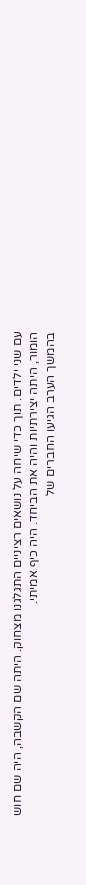עם שני ילדים. תוך כדי שיחה על נושאים רציניים התגלגנו מצחוק. היתה שם הקשבה, היה שם חוש הומור, היתה יצירתיות והיה את הביחד. היה כיף אמיתי.
בהמשך הערב הגיעו החברים של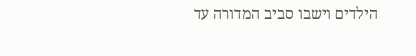הילדים וישבו סביב המדורה עד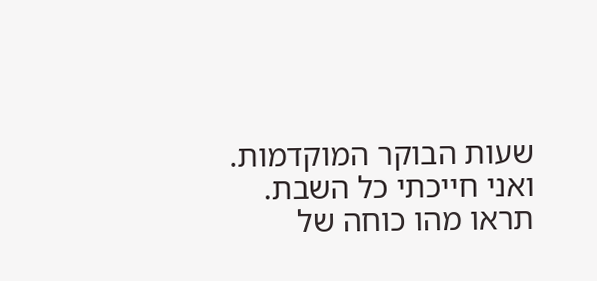שעות הבוקר המוקדמות.
ואני חייכתי כל השבת.
תראו מהו כוחה של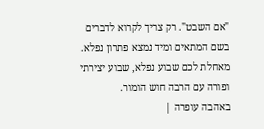"אם השבט". רק צריך לקרוא לדברים בשם המתאים ומיד נמצא פתרון נפלא.
מאחלת לכם שבוע נפלא, שבוע יצירתי ופורה עם הרבה חוש הומור.
באהבה עופרה |